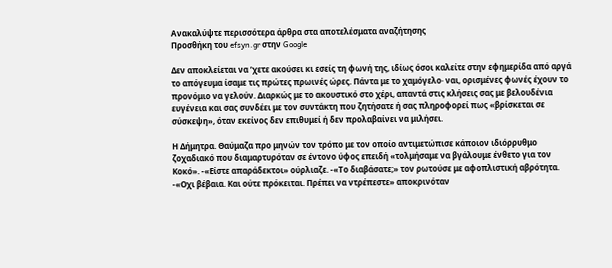Ανακαλύψτε περισσότερα άρθρα στα αποτελέσματα αναζήτησης
Προσθήκη του efsyn.gr στην Google

Δεν αποκλείεται να ’χετε ακούσει κι εσείς τη φωνή της, ιδίως όσοι καλείτε στην εφημερίδα από αργά το απόγευμα ίσαμε τις πρώτες πρωινές ώρες. Πάντα με το χαμόγελο· ναι, ορισμένες φωνές έχουν το προνόμιο να γελούν. Διαρκώς με το ακουστικό στο χέρι, απαντά στις κλήσεις σας με βελουδένια ευγένεια και σας συνδέει με τον συντάκτη που ζητήσατε ή σας πληροφορεί πως «βρίσκεται σε σύσκεψη», όταν εκείνος δεν επιθυμεί ή δεν προλαβαίνει να μιλήσει.

Η Δήμητρα. Θαύμαζα προ μηνών τον τρόπο με τον οποίο αντιμετώπισε κάποιον ιδιόρρυθμο ζοχαδιακό που διαμαρτυρόταν σε έντονο ύφος επειδή «τολμήσαμε να βγάλουμε ένθετο για τον Κοκό». -«Είστε απαράδεκτοι» ούρλιαζε. -«Το διαβάσατε;» τον ρωτούσε με αφοπλιστική αβρότητα. -«Οχι βέβαια. Και ούτε πρόκειται. Πρέπει να ντρέπεστε» αποκρινόταν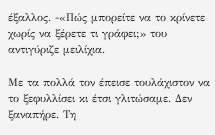έξαλλος. -«Πώς μπορείτε να το κρίνετε χωρίς να ξέρετε τι γράφει;» του αντιγύριζε μειλίχια.

Με τα πολλά τον έπεισε τουλάχιστον να το ξεφυλλίσει κι έτσι γλιτώσαμε. Δεν ξαναπήρε. Τη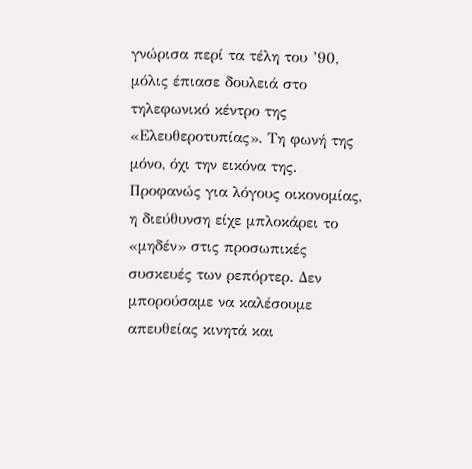γνώρισα περί τα τέλη του ’90, μόλις έπιασε δουλειά στο τηλεφωνικό κέντρο της «Ελευθεροτυπίας». Τη φωνή της μόνο, όχι την εικόνα της. Προφανώς για λόγους οικονομίας, η διεύθυνση είχε μπλοκάρει το «μηδέν» στις προσωπικές συσκευές των ρεπόρτερ. Δεν μπορούσαμε να καλέσουμε απευθείας κινητά και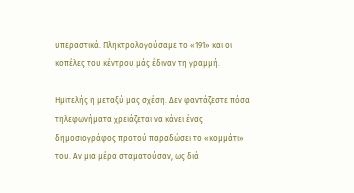υπεραστικά. Πληκτρολογούσαμε το «191» και οι κοπέλες του κέντρου μάς έδιναν τη γραμμή.

Ημιτελής η μεταξύ μας σχέση. Δεν φαντάζεστε πόσα τηλεφωνήματα χρειάζεται να κάνει ένας δημοσιογράφος προτού παραδώσει το «κομμάτι» του. Αν μια μέρα σταματούσαν, ως διά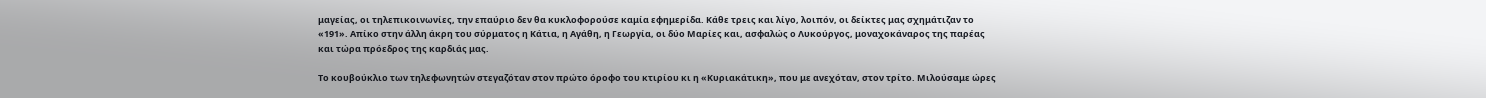μαγείας, οι τηλεπικοινωνίες, την επαύριο δεν θα κυκλοφορούσε καμία εφημερίδα. Κάθε τρεις και λίγο, λοιπόν, οι δείκτες μας σχημάτιζαν το «191». Απίκο στην άλλη άκρη του σύρματος η Κάτια, η Αγάθη, η Γεωργία, οι δύο Μαρίες και, ασφαλώς ο Λυκούργος, μοναχοκάναρος της παρέας και τώρα πρόεδρος της καρδιάς μας.

Το κουβούκλιο των τηλεφωνητών στεγαζόταν στον πρώτο όροφο του κτιρίου κι η «Κυριακάτικη», που με ανεχόταν, στον τρίτο. Μιλούσαμε ώρες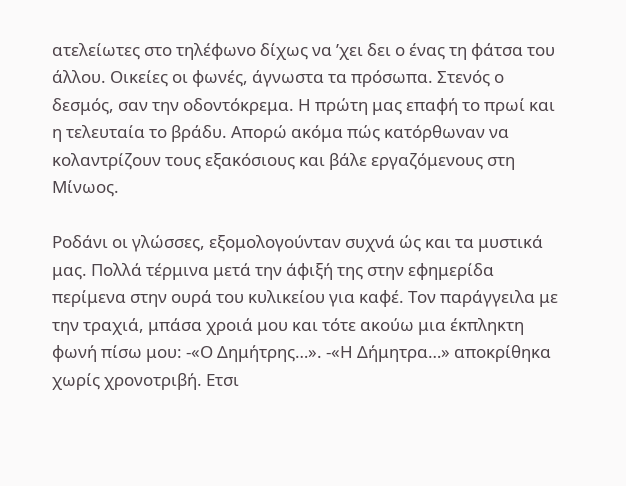ατελείωτες στο τηλέφωνο δίχως να ’χει δει ο ένας τη φάτσα του άλλου. Οικείες οι φωνές, άγνωστα τα πρόσωπα. Στενός ο δεσμός, σαν την οδοντόκρεμα. Η πρώτη μας επαφή το πρωί και η τελευταία το βράδυ. Απορώ ακόμα πώς κατόρθωναν να κολαντρίζουν τους εξακόσιους και βάλε εργαζόμενους στη Μίνωος.

Ροδάνι οι γλώσσες, εξομολογούνταν συχνά ώς και τα μυστικά μας. Πολλά τέρμινα μετά την άφιξή της στην εφημερίδα περίμενα στην ουρά του κυλικείου για καφέ. Τον παράγγειλα με την τραχιά, μπάσα χροιά μου και τότε ακούω μια έκπληκτη φωνή πίσω μου: -«Ο Δημήτρης…». -«Η Δήμητρα…» αποκρίθηκα χωρίς χρονοτριβή. Ετσι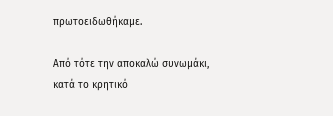πρωτοειδωθήκαμε.

Από τότε την αποκαλώ συνωμάκι, κατά το κρητικό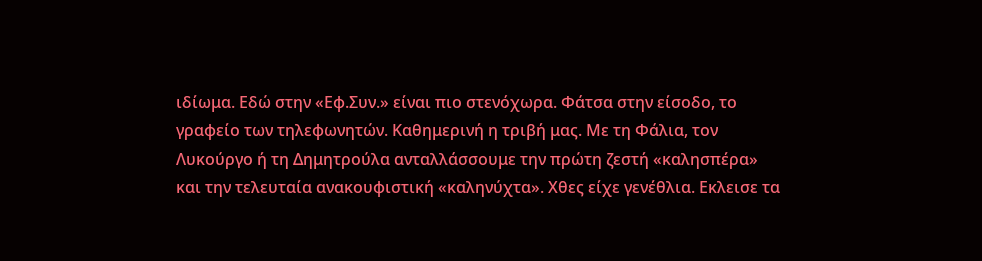ιδίωμα. Εδώ στην «Εφ.Συν.» είναι πιο στενόχωρα. Φάτσα στην είσοδο, το γραφείο των τηλεφωνητών. Καθημερινή η τριβή μας. Με τη Φάλια, τον Λυκούργο ή τη Δημητρούλα ανταλλάσσουμε την πρώτη ζεστή «καλησπέρα» και την τελευταία ανακουφιστική «καληνύχτα». Χθες είχε γενέθλια. Εκλεισε τα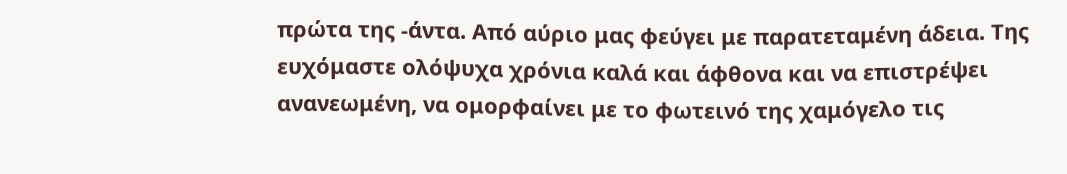πρώτα της -άντα. Από αύριο μας φεύγει με παρατεταμένη άδεια. Της ευχόμαστε ολόψυχα χρόνια καλά και άφθονα και να επιστρέψει ανανεωμένη, να ομορφαίνει με το φωτεινό της χαμόγελο τις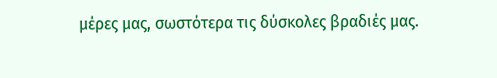μέρες μας, σωστότερα τις δύσκολες βραδιές μας.